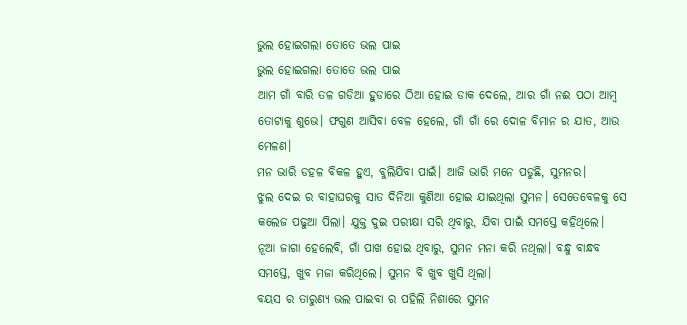ଭୁଲ ହୋଇଗଲା ତୋତେ ଭଲ ପାଇ
ଭୁଲ ହୋଇଗଲା ତୋତେ ଭଲ ପାଇ
ଆମ ଗାଁ ବାରି ତଳ ଗଡିଆ ହୁଡାରେ ଠିଆ ହୋଇ ଡାକ ଦେଲେ, ଆର ଗାଁ ନଈ ପଠା ଆମ୍ବ ତୋଟାକୁ ଶୁଭେ। ଫଗୁଣ ଆସିବା ବେଳ ହେଲେ, ଗାଁ ଗାଁ ରେ ଦୋଳ ବିମାନ ର ଯାତ, ଆଉ ମେଳଣ।
ମନ ଭାରି ଡହଳ ବିକଳ ହୁଏ, ବୁଲିଯିବା ପାଇଁ। ଆଜି ଭାରି ମନେ ପଡୁଛି, ସୁମନର।
ଝୁଲ ଦେଇ ର ବାହାଘରକୁ ସାତ ଦିନିଆ କୁଣିଆ ହୋଇ ଯାଇଥିଲା ସୁମନ। ସେତେବେଳକୁ ସେ କଲେଜ ପଢୁଆ ପିଲା। ଯୁକ୍ତ ଦୁଇ ପରୀକ୍ଷା ସରି ଥିବାରୁ, ଯିବା ପାଇଁ ସମସ୍ତେ କହିଥିଲେ।
ନୂଆ ଜାଗା ହେଲେବି, ଗାଁ ପାଖ ହୋଇ ଥିବାରୁ, ସୁମନ ମନା କରି ନଥିଲା। ବନ୍ଧୁ ବାନ୍ଧବ ସମସ୍ତେ, ଖୁବ ମଜା କରିଥିଲେ। ସୁମନ ବି ଖୁବ ଖୁସି ଥିଲା।
ବୟସ ର ତାରୁଣ୍ୟ ଭଲ ପାଇବା ର ପହିଲି ନିଶାରେ ସୁମନ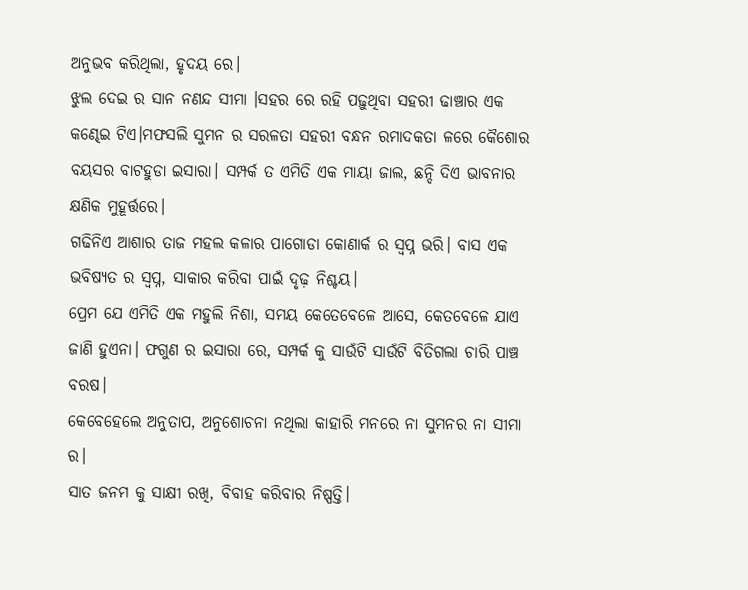ଅନୁଭବ କରିଥିଲା, ହୃଦୟ ରେ।
ଝୁଲ ଦେଇ ର ସାନ ନଣନ୍ଦ ସୀମା ।ସହର ରେ ରହି ପଢ଼ୁଥିବା ସହରୀ ଢାଞ୍ଚାର ଏକ କଣ୍ଢେଇ ଟିଏ।ମଫସଲି ସୁମନ ର ସରଳତା ସହରୀ ବନ୍ଧନ ରମାଦକତା ଳରେ କୈଶୋର ବୟସର ବାଟହୁଡା ଇସାରା। ସମ୍ପର୍କ ତ ଏମିତି ଏକ ମାୟା ଜାଲ, ଛନ୍ଦି ଦିଏ ଭାବନାର କ୍ଷଣିକ ମୁହୂର୍ତ୍ତରେ।
ଗଢିନିଏ ଆଶାର ତାଜ ମହଲ କଳାର ପାଗୋଡା କୋଣାର୍କ ର ସ୍ବପ୍ନ ଭରି। ବାସ ଏକ ଭବିଷ୍ୟତ ର ସ୍ବପ୍ନ, ସାକାର କରିବା ପାଇଁ ଦୃଢ଼ ନିଶ୍ଚୟ।
ପ୍ରେମ ଯେ ଏମିତି ଏକ ମହୁଲି ନିଶା, ସମୟ କେତେବେଳେ ଆସେ, କେତବେଳେ ଯାଏ ଜାଣି ହୁଏନା। ଫଗୁଣ ର ଇସାରା ରେ, ସମ୍ପର୍କ କୁ ସାଉଁଟି ସାଉଁଟି ବିତିଗଲା ଚାରି ପାଞ୍ଚ ବରଷ।
କେବେହେଲେ ଅନୁତାପ, ଅନୁଶୋଚନା ନଥିଲା କାହାରି ମନରେ ନା ସୁମନର ନା ସୀମା ର।
ସାତ ଜନମ କୁ ସାକ୍ଷୀ ରଖି, ବିବାହ କରିବାର ନିଷ୍ପତ୍ତି।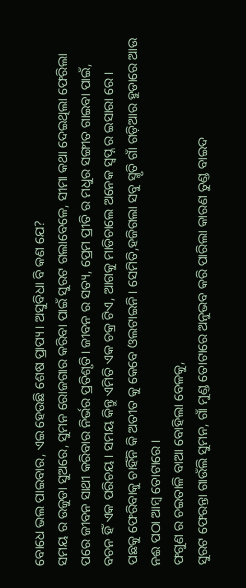ବୋଧେ ଭଲ ପାଇବାର, ଏଇ ହେଉଛି ଶେଷ ପ୍ରାପ୍ୟ। ଅସୁବିଧା ବି କଣ ଯେ?
ସମୟ ର ଉଜୁଡା ସୁଅରେ, ସୁମନ ରୋଜଗାର କରିବା ପାଇଁ ସୁରଟ ଗଲାବେଳେ, ସୀମା କଥା ଦେଇଥିଲା ଫେରିଲା ପରେ ଜୀବନ ସାଥୀ କରିବାର ନିର୍ଭର ପ୍ରତିଶୃତି। ଜୀବନ ର ସତ୍ୟ, ପ୍ରେମ ପ୍ରୀତି ର ମଧୁର ସଙ୍ଗୀତ ଗାଇବା ପାଇଁ, ବଚନ ହିଁ ଏକ ପରିଚୟ। ସମୟ କିନ୍ତୁ ଏମିତି ଏକ ଚକ୍ର ଟିଏ, ଆଗକୁ ମାଡିଚାଲେ ଅନେକ ସ୍ବପ୍ନ ର ଇସାରା ରେ।
ପଛକୁ ଫେରିବାକୁ ଚାହିଁନି କି ଅତୀତ କୁ କେବେ ଓଲଟାଇନି। ସେମିତି,ହଜିଗଲା ସବୁ ସ୍ମୃତି ଗାଁ ଗଡ଼ିଆର ହୁଡାରେ ଆଉ ନଈ ପଠା ଆମ୍ବ ତୋଟାରେ ।
ଫଗୁଣ ର ଚଇତାଳି ବାଆ ବୋହିଲା ବେଳକୁ,
ସୁରଟ ଫେରନ୍ତା ଗାଉଁଲି ସୁମନ, ଗାଁ ମୁଣ୍ଡ ତୋଟାରେ ଅନୁଭବ କରି ପାରିଲା କାରଣ ତୁଣ୍ଡ ବାଇଦ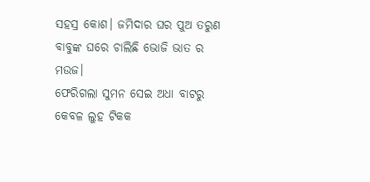ସହସ୍ର କୋଶ। ଜମିଦାର ଘର ପୁଅ ତରୁଣ ବାବୁଙ୍କ ଘରେ ଚାଲିଛି ଭୋଜି ଭାତ ର ମଉଜ।
ଫେରିଗଲା ସୁମନ ସେଇ ଅଧା ବାଟରୁ
କେବଳ ଲୁହ ଟିକକ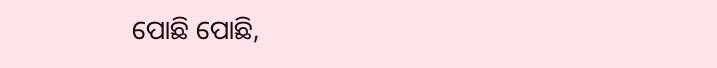ପୋଛି ପୋଛି,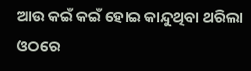ଆଉ କଇଁ କଇଁ ହୋଇ କାନ୍ଦୁଥିବା ଥରିଲା ଓଠରେ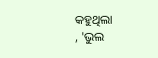କହୁଥିଲା
, 'ଭୁଲ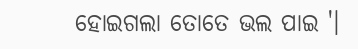ହୋଇଗଲା ତୋତେ ଭଲ ପାଇ '।